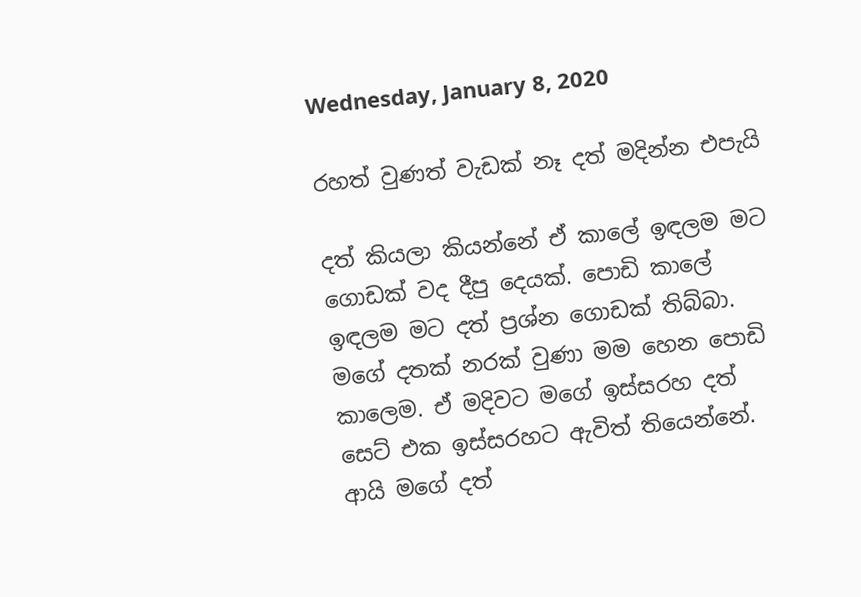Wednesday, January 8, 2020

රහත් වුණත් වැඩක් නෑ දත් මදින්න එපැයි

දත් කියලා කියන්නේ ඒ කාලේ ඉඳලම මට ගොඩක් වද දීපු දෙයක්. පොඩි කාලේ ඉඳලම මට දත් ප්‍රශ්න ගොඩක් තිබ්බා. මගේ දතක් නරක් වුණා මම හෙන පොඩි කාලෙම. ඒ මදිවට මගේ ඉස්සරහ දත් සෙට් එක ඉස්සරහට ඇවිත් තියෙන්නේ. ආයි මගේ දත්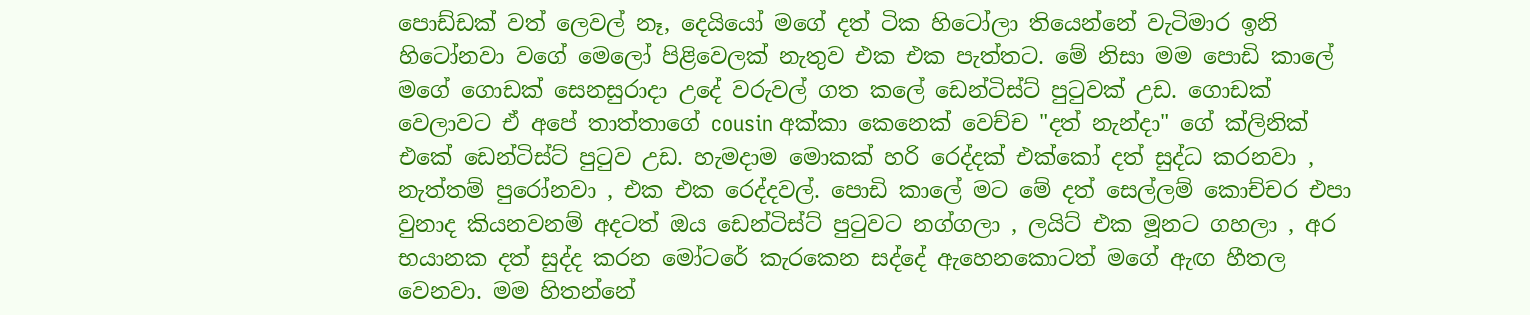පොඩ්ඩක් වත් ලෙවල් නෑ, දෙයියෝ මගේ දත් ටික හිටෝලා තියෙන්නේ වැටිමාර ඉනි හිටෝනවා වගේ මෙලෝ පිළිවෙලක් නැතුව එක එක පැත්තට. මේ නිසා මම පොඩි කාලේ මගේ ගොඩක් සෙනසුරාදා උදේ වරුවල් ගත කලේ ඩෙන්ටිස්ට් පුටුවක් උඩ. ගොඩක් වෙලාවට ඒ අපේ තාත්තාගේ cousin අක්කා කෙනෙක් වෙච්ච "දත් නැන්දා" ගේ ක්ලිනික් එකේ ඩෙන්ටිස්ට් පුටුව උඩ. හැමදාම මොකක් හරි රෙද්දක් එක්කෝ දත් සුද්ධ කරනවා , නැත්තම් පුරෝනවා , එක එක රෙද්දවල්. පොඩි කාලේ මට මේ දත් සෙල්ලම් කොච්චර එපා වුනාද කියනවනම් අදටත් ඔය ඩෙන්ටිස්ට් පුටුවට නග්ගලා , ලයිට් එක මූනට ගහලා , අර භයානක දත් සුද්ද කරන මෝටරේ කැරකෙන සද්දේ ඇහෙනකොටත් මගේ ඇඟ හීතල වෙනවා. මම හිතන්නේ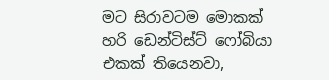මට සිරාවටම මොකක් හරි ඩෙන්ටිස්ට් ෆෝබියා එකක් තියෙනවා,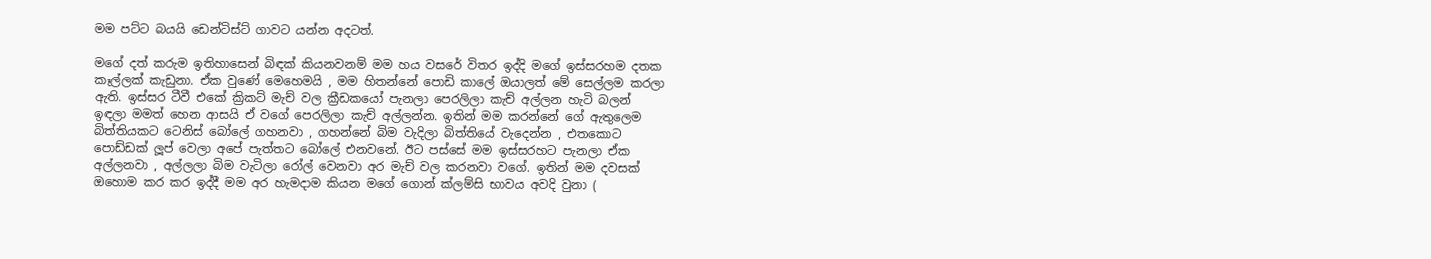මම පට්ට බයයි ඩෙන්ටිස්ට් ගාවට යන්න අදටත්.

මගේ දත් කරුම ඉතිහාසෙන් බිඳක් කියනවනම් මම හය වසරේ විතර ඉද්දි මගේ ඉස්සරහම දතක කෑල්ලක් කැඩුනා. ඒක වුණේ මෙහෙමයි , මම හිතන්නේ පොඩි කාලේ ඔයාලත් මේ සෙල්ලම කරලා ඇති. ඉස්සර ටීවී එකේ ක්‍රිකට් මැච් වල ක්‍රීඩකයෝ පැනලා පෙරලිලා කැච් අල්ලන හැටි බලන් ඉඳලා මමත් හෙන ආසයි ඒ වගේ පෙරලිලා කැච් අල්ලන්න. ඉතින් මම කරන්නේ ගේ ඇතුලෙම බිත්තියකට ටෙනිස් බෝලේ ගහනවා , ගහන්නේ බිම වැදිලා බිත්තියේ වැදෙන්න , එතකොට පොඩ්ඩක් ලූප් වෙලා අපේ පැත්තට බෝලේ එනවනේ. ඊට පස්සේ මම ඉස්සරහට පැනලා ඒක අල්ලනවා , අල්ලලා බිම වැටිලා රෝල් වෙනවා අර මැච් වල කරනවා වගේ. ඉතින් මම දවසක් ඔහොම කර කර ඉද්දී මම අර හැමදාම කියන මගේ ගොන් ක්ලම්සි භාවය අවදි වුනා (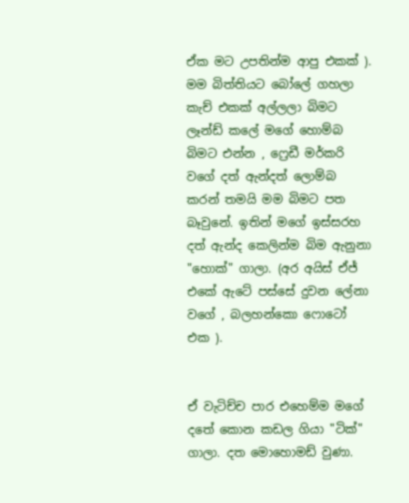ඒක මට උපතින්ම ආපු එකක් ). මම බිත්තියට බෝලේ ගහලා කැච් එකක් අල්ලලා බිමට ලෑන්ඩ් කලේ මගේ හොම්බ බිමට එන්න , ෆ්‍රෙඩී මර්කරි වගේ දත් ඇන්දත් ලොම්බ කරන් තමයි මම බිමට පත බෑවුනේ. ඉතින් මගේ ඉස්සරහ දත් ඇන්ද කෙලින්ම බිම ඇනුනා "හොක්" ගාලා. (අර අයිස් ඒජ් එකේ ඇටේ පස්සේ දුවන ලේනා වගේ , බලහන්කො ෆොටෝ එක ).


ඒ වැටිච්ච පාර එහෙම්ම මගේ දතේ කොන කඩල ගියා "ටික්" ගාලා. දත මොහොමඩ් වුණා.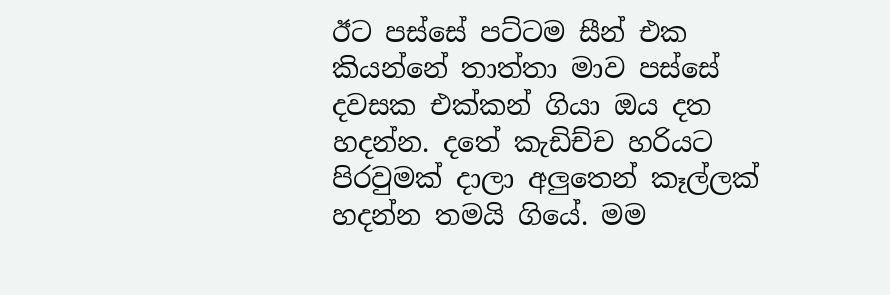ඊට පස්සේ පට්ටම සීන් එක කියන්නේ තාත්තා මාව පස්සේ දවසක එක්කන් ගියා ඔය දත හදන්න. දතේ කැඩිච්ච හරියට පිරවුමක් දාලා අලුතෙන් කෑල්ලක් හදන්න තමයි ගියේ. මම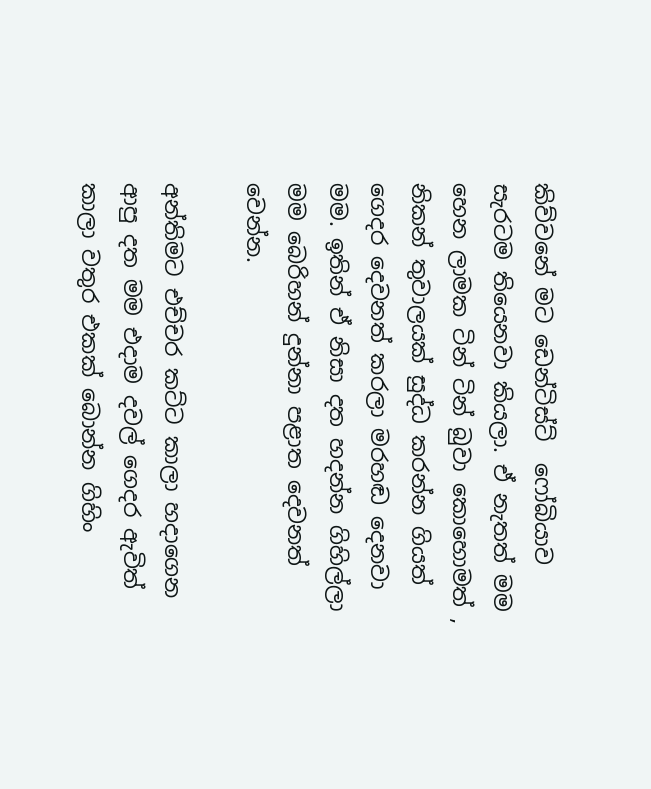කිව්වනේ මට ඩෙන්ටිස්ට්  ෆෝබියාව සැරටම තියෙනවා කියලා. ඒ නැතත් මම හෙන ලාමක ටින් ටින් බුවා කොහොමත් , නිකන් තුවාලයක් සුද්ධ කරන්න ගියත් ගෙදර දෙවනත් කරලා මරහඬ දෙනවා මම. ඉතින් ඒ නිසා දත හදන්න ගිහිල්ලා මම බෙරිහන් දුන්නා පළාත දෙවනත් වෙන්න.

අන්තිමට එච්චර කට්ට කාලා හදාගෙන ආපු දත මම එදාම දවල් ගෙදර ඇවිත් කාලා වතුර එකක් බොන්න ගිහිං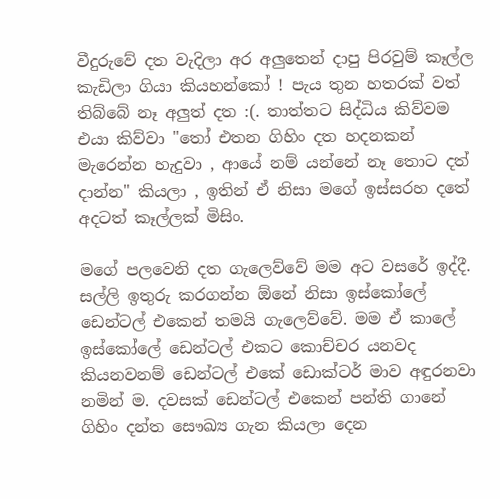වීදුරුවේ දත වැදිලා අර අලුතෙන් දාපු පිරවුම් කෑල්ල කැඩිලා ගියා කියහන්කෝ ! පැය තුන හතරක් වත් තිබ්බේ නෑ අලුත් දත :(. තාත්තට සිද්ධිය කිව්වම එයා කිව්වා "තෝ එතන ගිහිං දත හදනකන් මැරෙන්න හැදුවා , ආයේ නම් යන්නේ නෑ තොට දත් දාන්න" කියලා , ඉතින් ඒ නිසා මගේ ඉස්සරහ දතේ අදටත් කෑල්ලක් මිසිං.

මගේ පලවෙනි දත ගැලෙව්වේ මම අට වසරේ ඉද්දී. සල්ලි ඉතුරු කරගන්න ඕනේ නිසා ඉස්කෝලේ ඩෙන්ටල් එකෙන් තමයි ගැලෙව්වේ. මම ඒ කාලේ ඉස්කෝලේ ඩෙන්ටල් එකට කොච්චර යනවද කියනවනම් ඩෙන්ටල් එකේ ඩොක්ටර් මාව අඳුරනවා නමින් ම. දවසක් ඩෙන්ටල් එකෙන් පන්ති ගානේ ගිහිං දන්ත සෞඛ්‍ය ගැන කියලා දෙන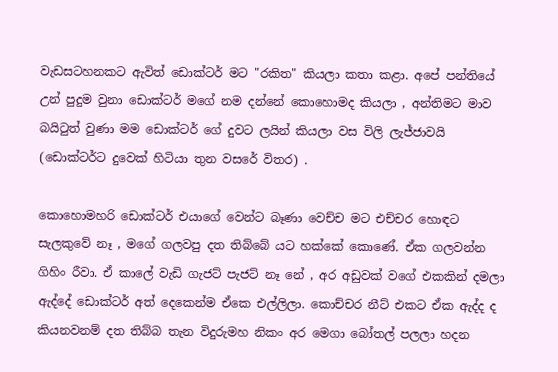වැඩසටහනකට ඇවිත් ඩොක්ටර් මට "රකිත" කියලා කතා කළා. අපේ පන්තියේ උන් පුදුම වුනා ඩොක්ටර් මගේ නම දන්නේ කොහොමද කියලා , අන්තිමට මාව බයිටුත් වුණා මම ඩොක්ටර් ගේ දුවට ලයින් කියලා වස විලි ලැජ්ජාවයි (ඩොක්ටර්ට දුවෙක් හිටියා තුන වසරේ විතර) .

කොහොමහරි ඩොක්ටර් එයාගේ වෙන්ට බෑණා වෙච්ච මට එච්චර හොඳට සැලකුවේ නෑ , මගේ ගලවපු දත තිබ්බේ යට හක්කේ කොණේ. ඒක ගලවන්න ගිහිං රීවා. ඒ කාලේ වැඩි ගැජට් පැජට් නෑ නේ , අර අඩුවක් වගේ එකකින් දමලා ඇද්දේ ඩොක්ටර් අත් දෙකෙන්ම ඒකෙ එල්ලිලා. කොච්චර නීට් එකට ඒක ඇද්ද ද කියනවනම් දත තිබ්බ තැන විදුරුමහ නිකං අර මෙගා බෝතල් පලලා හදන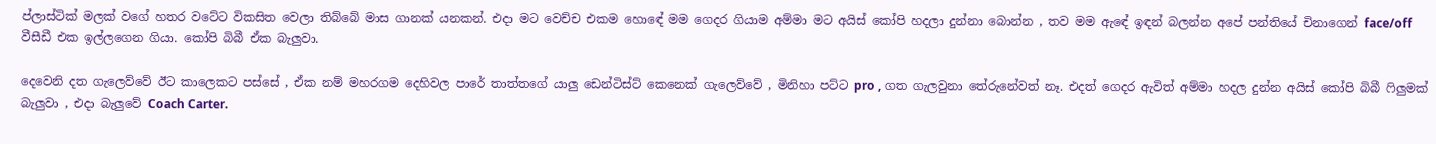ප්ලාස්ටික් මලක් වගේ හතර වටේට විකසිත වෙලා තිබ්බේ මාස ගානක් යනකන්. එදා මට වෙච්ච එකම හොඳේ මම ගෙදර ගියාම අම්මා මට අයිස් කෝපි හදලා දුන්නා බොන්න , තව මම ඇඳේ ඉඳන් බලන්න අපේ පන්තියේ චිනාගෙන් face/off  වීසීඩී එක ඉල්ලගෙන ගියා. කෝපි බිබී ඒක බැලුවා.

දෙවෙනි දත ගැලෙව්වේ ඊට කාලෙකට පස්සේ , ඒක නම් මහරගම දෙහිවල පාරේ තාත්තගේ යාලු ඩෙන්ටිස්ට් කෙනෙක් ගැලෙව්වේ , මිනිහා පට්ට pro , ගත ගැලවුනා තේරුනේවත් නෑ. එදත් ගෙදර ඇවිත් අම්මා හදල දුන්න අයිස් කෝපි බිබී ෆිලුමක් බැලුවා , එදා බැලුවේ Coach Carter.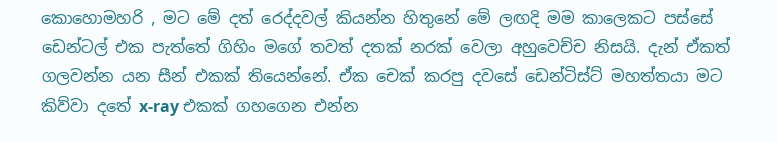කොහොමහරි , මට මේ දත් රෙද්දවල් කියන්න හිතුනේ මේ ලඟදි මම කාලෙකට පස්සේ ඩෙන්ටල් එක පැත්තේ ගිහිං මගේ තවත් දතක් නරක් වෙලා අහුවෙච්ච නිසයි. දැන් ඒකත් ගලවන්න යන සීන් එකක් තියෙන්නේ. ඒක චෙක් කරපු දවසේ ඩෙන්ටිස්ට් මහත්තයා මට කිව්වා දතේ x-ray එකක් ගහගෙන එන්න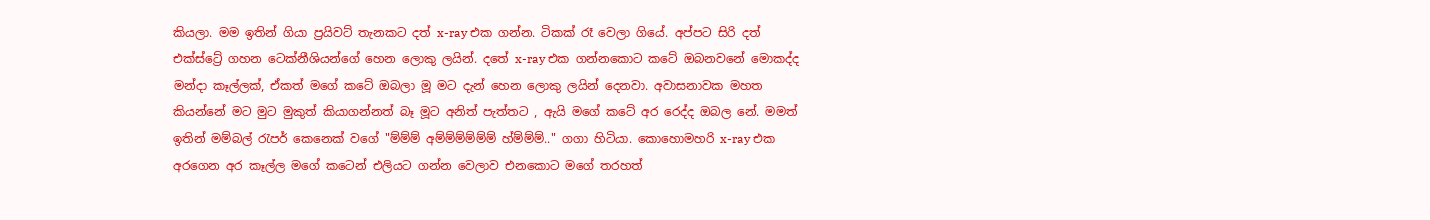කියලා. මම ඉතින් ගියා ප්‍රයිවට් තැනකට දත් x-ray එක ගන්න. ටිකක් රෑ වෙලා ගියේ. අප්පට සිරි දත් එක්ස්ට්‍රේ ගහන ටෙක්නීශියන්ගේ හෙන ලොකු ලයින්. දතේ x-ray එක ගන්නකොට කටේ ඔබනවනේ මොකද්ද මන්දා කෑල්ලක්, ඒකත් මගේ කටේ ඔබලා මූ මට දැන් හෙන ලොකු ලයින් දෙනවා. අවාසනාවක මහත කියන්නේ මට මුට මුකුත් කියාගන්නත් බෑ මූට අනිත් පැත්තට , ඇයි මගේ කටේ අර රෙද්ද ඔබල නේ. මමත් ඉතින් මම්බල් රැපර් කෙනෙක් වගේ "ම්ම්ම් අම්ම්ම්ම්ම්ම් හ්ම්ම්ම්.." ගගා හිටියා. කොහොමහරි x-ray එක අරගෙන අර කෑල්ල මගේ කටෙන් එලියට ගන්න වෙලාව එනකොට මගේ තරහත්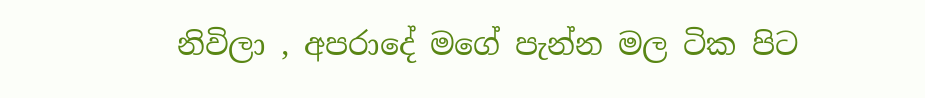නිවිලා , අපරාදේ මගේ පැන්න මල ටික පිට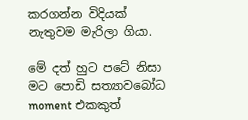කරගන්න විදියක් නැතුවම මැරිලා ගියා.

මේ දත් හුට පටේ නිසා මට පොඩි සත්‍යාවබෝධ moment එකකුත්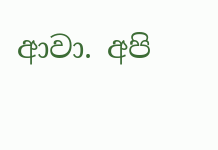ආවා. අපි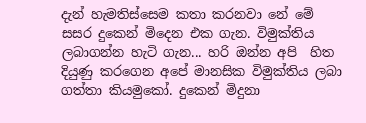දැන් හැමතිස්සෙම කතා කරනවා නේ මේ සසර දුකෙන් මිදෙන එක ගැන. විමුක්තිය ලබාගන්න හැටි ගැන... හරි ඔන්න අපි  හිත දියුණු කරගෙන අපේ මානසික විමුක්තිය ලබා ගත්තා කියමුකෝ. දුකෙන් මිදුනා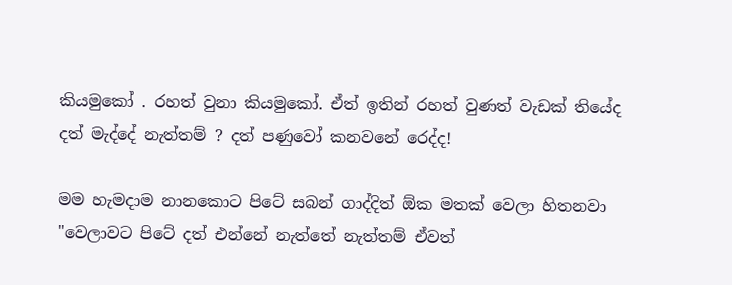කියමුකෝ . රහත් වුනා කියමුකෝ. ඒත් ඉතින් රහත් වුණත් වැඩක් තියේද දත් මැද්දේ නැත්තම් ? දත් පණුවෝ කනවනේ රෙද්ද!

මම හැමදාම නානකොට පිටේ සබන් ගාද්දිත් ඕක මතක් වෙලා හිතනවා "වෙලාවට පිටේ දත් එන්නේ නැත්තේ නැත්තම් ඒවත්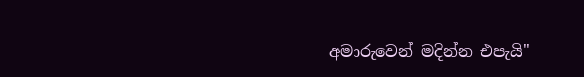අමාරුවෙන් මදින්න එපැයි"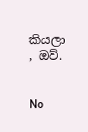කියලා , ඔව්.


No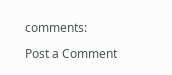comments:

Post a Comment